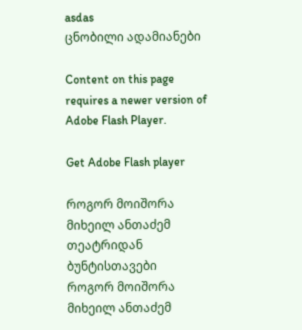asdas
ცნობილი ადამიანები

Content on this page requires a newer version of Adobe Flash Player.

Get Adobe Flash player

როგორ მოიშორა მიხეილ ანთაძემ თეატრიდან ბუნტისთავები
როგორ მოიშორა მიხეილ ანთაძემ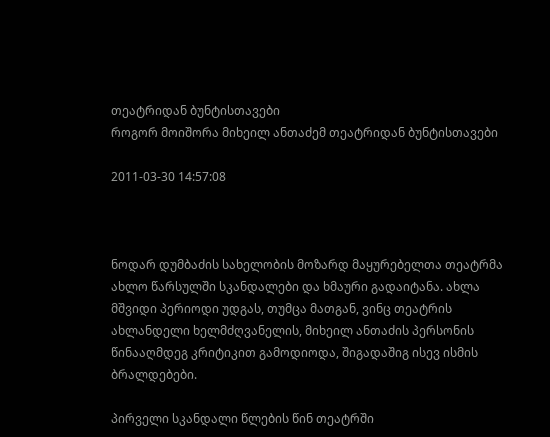თეატრიდან ბუნტისთავები
როგორ მოიშორა მიხეილ ანთაძემ თეატრიდან ბუნტისთავები

2011-03-30 14:57:08



ნოდარ დუმბაძის სახელობის მოზარდ მაყურებელთა თეატრმა ახლო წარსულში სკანდალები და ხმაური გადაიტანა. ახლა მშვიდი პერიოდი უდგას, თუმცა მათგან, ვინც თეატრის ახლანდელი ხელმძღვანელის, მიხეილ ანთაძის პერსონის წინააღმდეგ კრიტიკით გამოდიოდა, შიგადაშიგ ისევ ისმის ბრალდებები.

პირველი სკანდალი წლების წინ თეატრში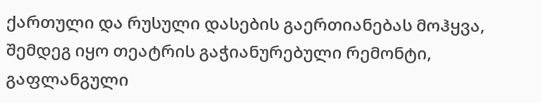ქართული და რუსული დასების გაერთიანებას მოჰყვა, შემდეგ იყო თეატრის გაჭიანურებული რემონტი, გაფლანგული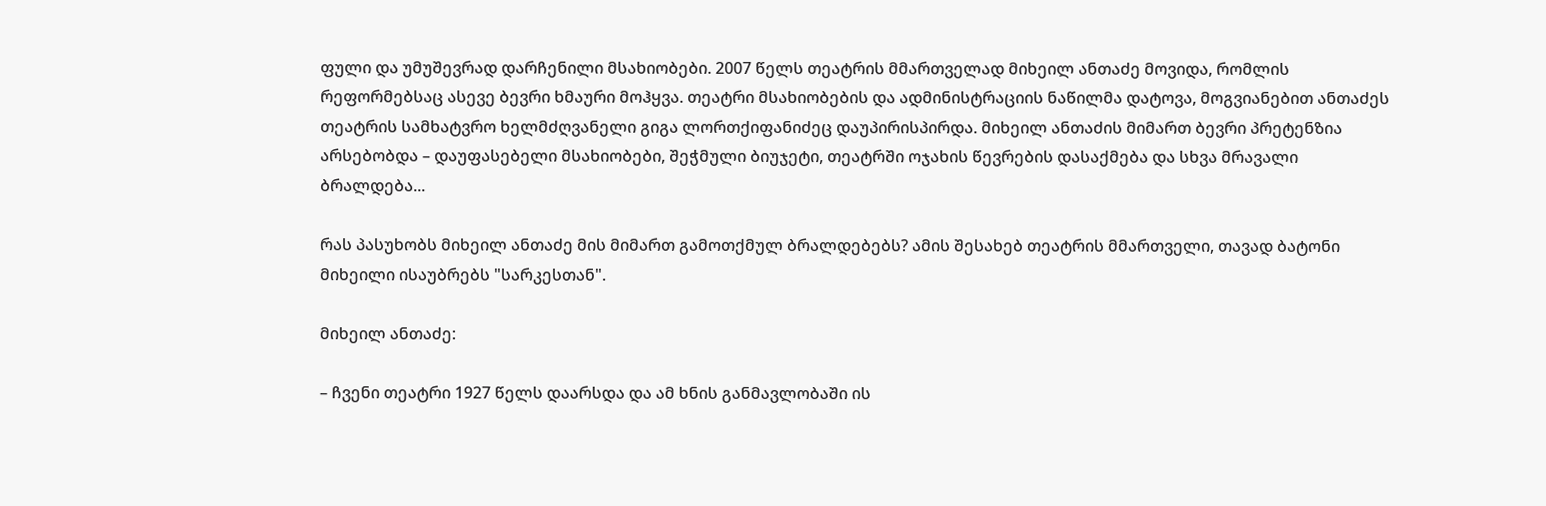ფული და უმუშევრად დარჩენილი მსახიობები. 2007 წელს თეატრის მმართველად მიხეილ ანთაძე მოვიდა, რომლის რეფორმებსაც ასევე ბევრი ხმაური მოჰყვა. თეატრი მსახიობების და ადმინისტრაციის ნაწილმა დატოვა, მოგვიანებით ანთაძეს თეატრის სამხატვრო ხელმძღვანელი გიგა ლორთქიფანიძეც დაუპირისპირდა. მიხეილ ანთაძის მიმართ ბევრი პრეტენზია არსებობდა – დაუფასებელი მსახიობები, შეჭმული ბიუჯეტი, თეატრში ოჯახის წევრების დასაქმება და სხვა მრავალი ბრალდება...

რას პასუხობს მიხეილ ანთაძე მის მიმართ გამოთქმულ ბრალდებებს? ამის შესახებ თეატრის მმართველი, თავად ბატონი მიხეილი ისაუბრებს "სარკესთან".

მიხეილ ანთაძე:

– ჩვენი თეატრი 1927 წელს დაარსდა და ამ ხნის განმავლობაში ის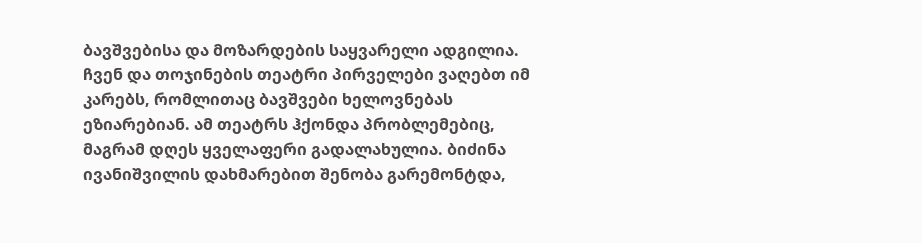ბავშვებისა და მოზარდების საყვარელი ადგილია. ჩვენ და თოჯინების თეატრი პირველები ვაღებთ იმ კარებს, რომლითაც ბავშვები ხელოვნებას ეზიარებიან. ამ თეატრს ჰქონდა პრობლემებიც, მაგრამ დღეს ყველაფერი გადალახულია. ბიძინა ივანიშვილის დახმარებით შენობა გარემონტდა,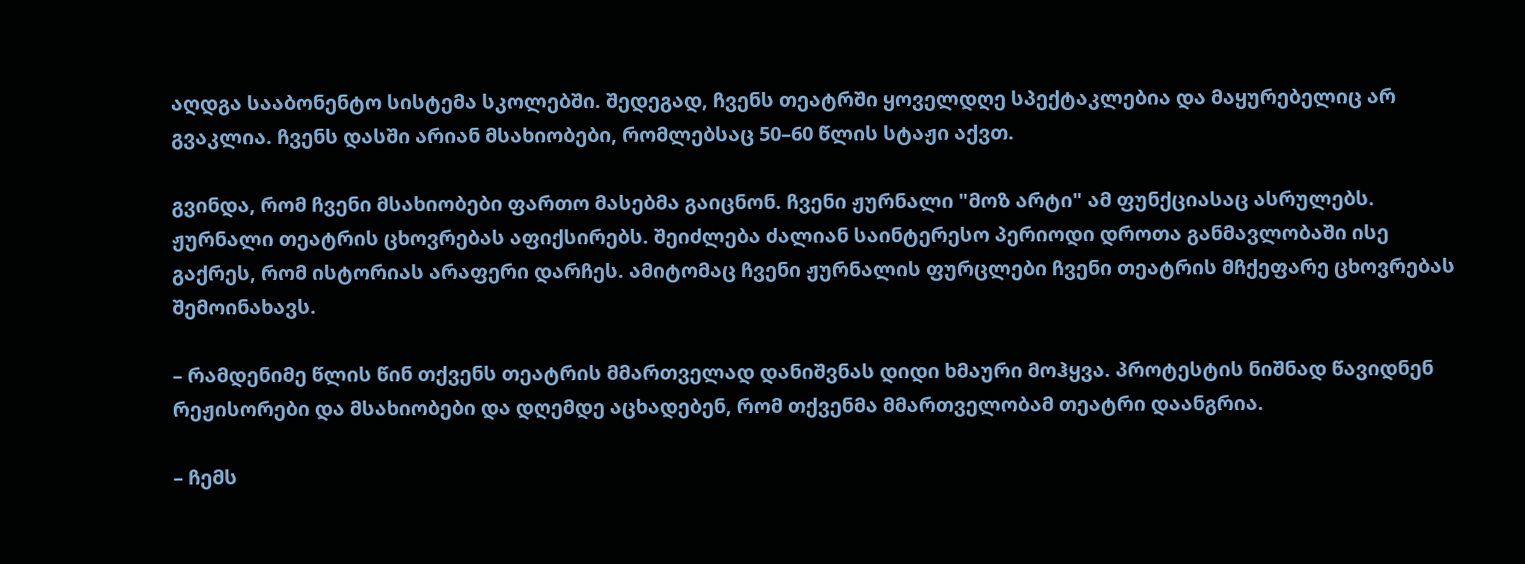აღდგა სააბონენტო სისტემა სკოლებში. შედეგად, ჩვენს თეატრში ყოველდღე სპექტაკლებია და მაყურებელიც არ გვაკლია. ჩვენს დასში არიან მსახიობები, რომლებსაც 50–60 წლის სტაჟი აქვთ.

გვინდა, რომ ჩვენი მსახიობები ფართო მასებმა გაიცნონ. ჩვენი ჟურნალი "მოზ არტი" ამ ფუნქციასაც ასრულებს. ჟურნალი თეატრის ცხოვრებას აფიქსირებს. შეიძლება ძალიან საინტერესო პერიოდი დროთა განმავლობაში ისე გაქრეს, რომ ისტორიას არაფერი დარჩეს. ამიტომაც ჩვენი ჟურნალის ფურცლები ჩვენი თეატრის მჩქეფარე ცხოვრებას შემოინახავს.

– რამდენიმე წლის წინ თქვენს თეატრის მმართველად დანიშვნას დიდი ხმაური მოჰყვა. პროტესტის ნიშნად წავიდნენ რეჟისორები და მსახიობები და დღემდე აცხადებენ, რომ თქვენმა მმართველობამ თეატრი დაანგრია.

– ჩემს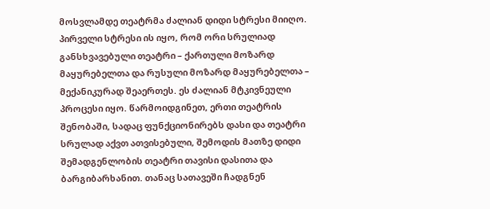მოსვლამდე თეატრმა ძალიან დიდი სტრესი მიიღო. პირველი სტრესი ის იყო, რომ ორი სრულიად განსხვავებული თეატრი – ქართული მოზარდ მაყურებელთა და რუსული მოზარდ მაყურებელთა – მექანიკურად შეაერთეს. ეს ძალიან მტკივნეული პროცესი იყო. წარმოიდგინეთ, ერთი თეატრის შენობაში, სადაც ფუნქციონირებს დასი და თეატრი სრულად აქვთ ათვისებული, შემოდის მათზე დიდი შემადგენლობის თეატრი თავისი დასითა და ბარგიბარხანით. თანაც სათავეში ჩადგნენ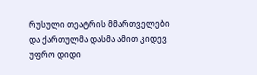რუსული თეატრის მმართველები და ქართულმა დასმა ამით კიდევ უფრო დიდი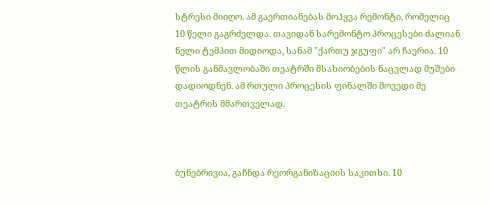სტრესი მიიღო. ამ გაერთიანებას მოჰყვა რემონტი, რომელიც 10 წელი გაგრძელდა. თავიდან სარემონტო პროცესები ძალიან ნელი ტემპით მიდიოდა, სანამ "ქართუ ჯგუფი" არ ჩაერია. 10 წლის განმავლობაში თეატრში მსახიობების ნაცვლად მუშები დადიოდნენ. ამ რთული პროცესის ფინალში მოვედი მე თეატრის მმართველად.



ბუნებრივია, გაჩნდა რეორგანიზაციის საკითხი. 10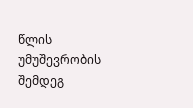წლის უმუშევრობის შემდეგ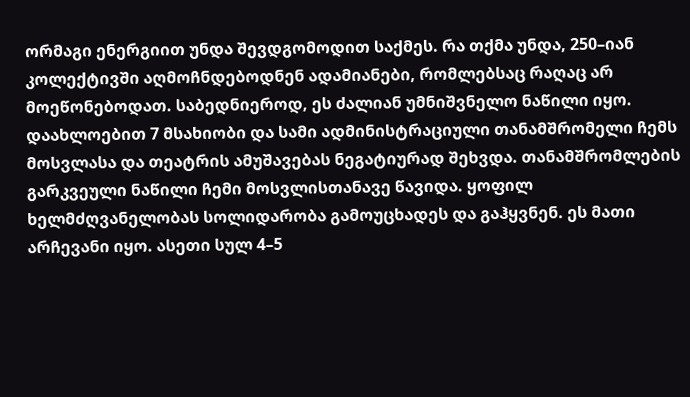ორმაგი ენერგიით უნდა შევდგომოდით საქმეს. რა თქმა უნდა, 250–იან კოლექტივში აღმოჩნდებოდნენ ადამიანები, რომლებსაც რაღაც არ მოეწონებოდათ. საბედნიეროდ, ეს ძალიან უმნიშვნელო ნაწილი იყო. დაახლოებით 7 მსახიობი და სამი ადმინისტრაციული თანამშრომელი ჩემს მოსვლასა და თეატრის ამუშავებას ნეგატიურად შეხვდა. თანამშრომლების გარკვეული ნაწილი ჩემი მოსვლისთანავე წავიდა. ყოფილ ხელმძღვანელობას სოლიდარობა გამოუცხადეს და გაჰყვნენ. ეს მათი არჩევანი იყო. ასეთი სულ 4–5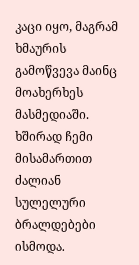კაცი იყო, მაგრამ ხმაურის გამოწვევა მაინც მოახერხეს მასმედიაში. ხშირად ჩემი მისამართით ძალიან სულელური ბრალდებები ისმოდა.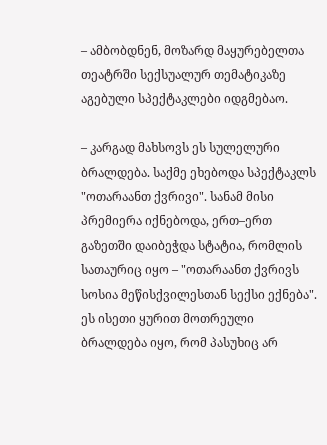– ამბობდნენ, მოზარდ მაყურებელთა თეატრში სექსუალურ თემატიკაზე აგებული სპექტაკლები იდგმებაო.

– კარგად მახსოვს ეს სულელური ბრალდება. საქმე ეხებოდა სპექტაკლს "ოთარაანთ ქვრივი". სანამ მისი პრემიერა იქნებოდა, ერთ–ერთ გაზეთში დაიბეჭდა სტატია, რომლის სათაურიც იყო – "ოთარაანთ ქვრივს სოსია მეწისქვილესთან სექსი ექნება". ეს ისეთი ყურით მოთრეული ბრალდება იყო, რომ პასუხიც არ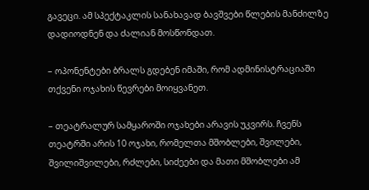გავეცი. ამ სპექტაკლის სანახავად ბავშვები წლების მანძილზე დადიოდნენ და ძალიან მოსწონდათ.

– ოპონენტები ბრალს გდებენ იმაში, რომ ადმინისტრაციაში თქვენი ოჯახის წევრები მოიყვანეთ.

– თეატრალურ სამყაროში ოჯახები არავის უკვირს. ჩვენს თეატრში არის 10 ოჯახი, რომელთა მშობლები, შვილები, შვილიშვილები, რძლები, სიძეები და მათი მშობლები ამ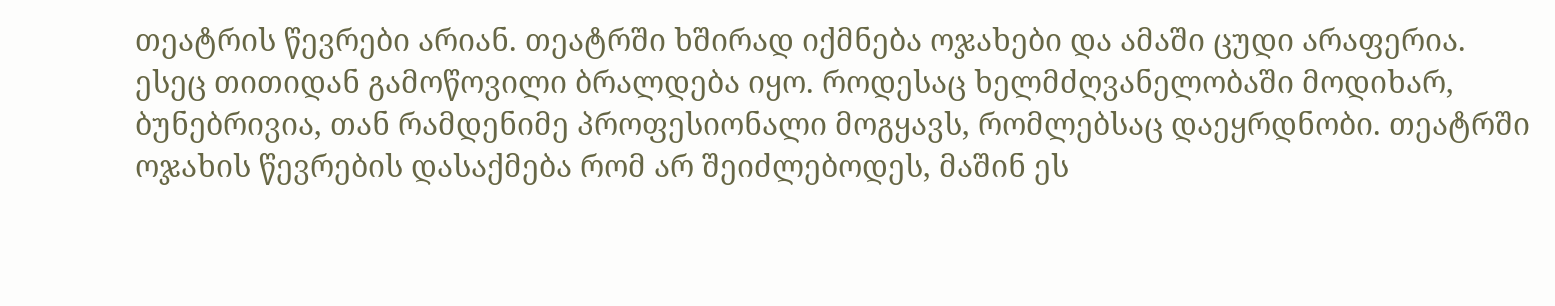თეატრის წევრები არიან. თეატრში ხშირად იქმნება ოჯახები და ამაში ცუდი არაფერია. ესეც თითიდან გამოწოვილი ბრალდება იყო. როდესაც ხელმძღვანელობაში მოდიხარ, ბუნებრივია, თან რამდენიმე პროფესიონალი მოგყავს, რომლებსაც დაეყრდნობი. თეატრში ოჯახის წევრების დასაქმება რომ არ შეიძლებოდეს, მაშინ ეს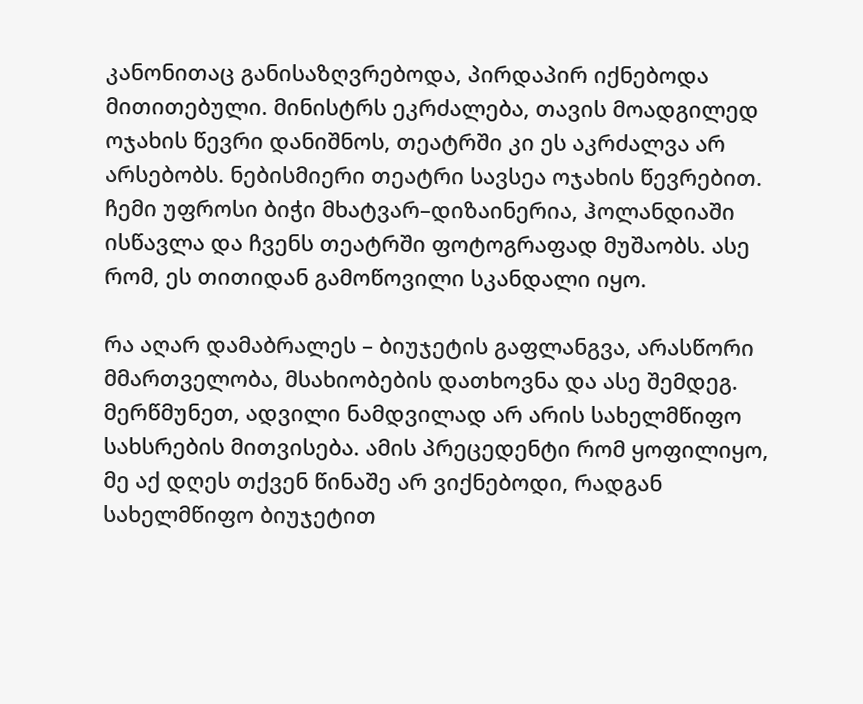კანონითაც განისაზღვრებოდა, პირდაპირ იქნებოდა მითითებული. მინისტრს ეკრძალება, თავის მოადგილედ ოჯახის წევრი დანიშნოს, თეატრში კი ეს აკრძალვა არ არსებობს. ნებისმიერი თეატრი სავსეა ოჯახის წევრებით. ჩემი უფროსი ბიჭი მხატვარ–დიზაინერია, ჰოლანდიაში ისწავლა და ჩვენს თეატრში ფოტოგრაფად მუშაობს. ასე რომ, ეს თითიდან გამოწოვილი სკანდალი იყო.

რა აღარ დამაბრალეს – ბიუჯეტის გაფლანგვა, არასწორი მმართველობა, მსახიობების დათხოვნა და ასე შემდეგ. მერწმუნეთ, ადვილი ნამდვილად არ არის სახელმწიფო სახსრების მითვისება. ამის პრეცედენტი რომ ყოფილიყო, მე აქ დღეს თქვენ წინაშე არ ვიქნებოდი, რადგან სახელმწიფო ბიუჯეტით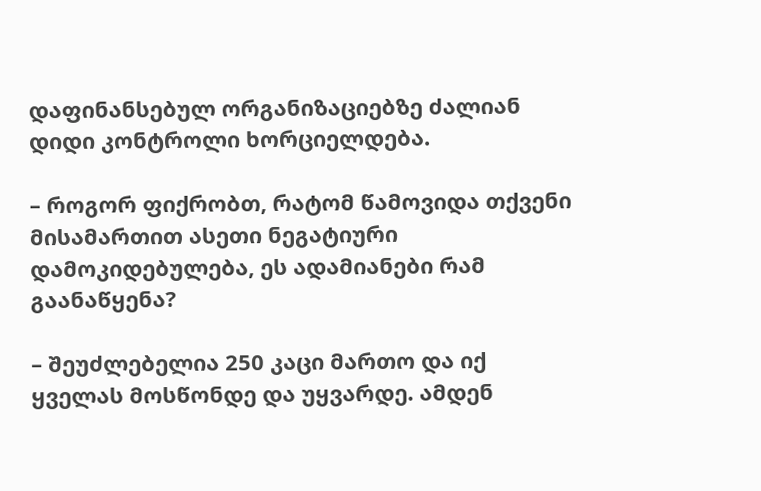დაფინანსებულ ორგანიზაციებზე ძალიან დიდი კონტროლი ხორციელდება.

– როგორ ფიქრობთ, რატომ წამოვიდა თქვენი მისამართით ასეთი ნეგატიური დამოკიდებულება, ეს ადამიანები რამ გაანაწყენა?

– შეუძლებელია 250 კაცი მართო და იქ ყველას მოსწონდე და უყვარდე. ამდენ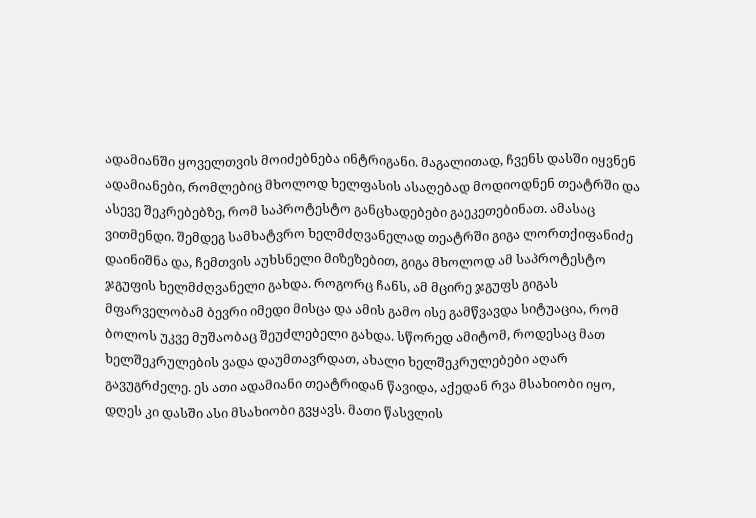ადამიანში ყოველთვის მოიძებნება ინტრიგანი. მაგალითად, ჩვენს დასში იყვნენ ადამიანები, რომლებიც მხოლოდ ხელფასის ასაღებად მოდიოდნენ თეატრში და ასევე შეკრებებზე, რომ საპროტესტო განცხადებები გაეკეთებინათ. ამასაც ვითმენდი. შემდეგ სამხატვრო ხელმძღვანელად თეატრში გიგა ლორთქიფანიძე დაინიშნა და, ჩემთვის აუხსნელი მიზეზებით, გიგა მხოლოდ ამ საპროტესტო ჯგუფის ხელმძღვანელი გახდა. როგორც ჩანს, ამ მცირე ჯგუფს გიგას მფარველობამ ბევრი იმედი მისცა და ამის გამო ისე გამწვავდა სიტუაცია, რომ ბოლოს უკვე მუშაობაც შეუძლებელი გახდა. სწორედ ამიტომ, როდესაც მათ ხელშეკრულების ვადა დაუმთავრდათ, ახალი ხელშეკრულებები აღარ გავუგრძელე. ეს ათი ადამიანი თეატრიდან წავიდა, აქედან რვა მსახიობი იყო, დღეს კი დასში ასი მსახიობი გვყავს. მათი წასვლის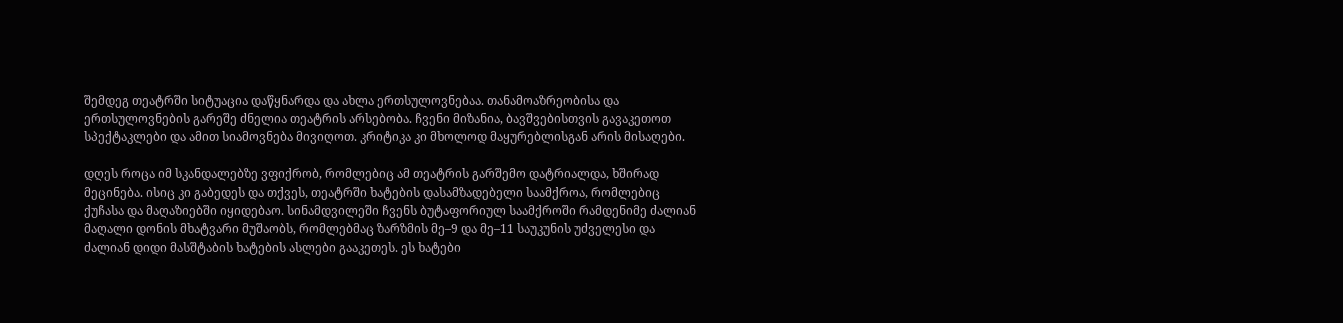შემდეგ თეატრში სიტუაცია დაწყნარდა და ახლა ერთსულოვნებაა. თანამოაზრეობისა და ერთსულოვნების გარეშე ძნელია თეატრის არსებობა. ჩვენი მიზანია, ბავშვებისთვის გავაკეთოთ სპექტაკლები და ამით სიამოვნება მივიღოთ. კრიტიკა კი მხოლოდ მაყურებლისგან არის მისაღები.

დღეს როცა იმ სკანდალებზე ვფიქრობ, რომლებიც ამ თეატრის გარშემო დატრიალდა, ხშირად მეცინება. ისიც კი გაბედეს და თქვეს, თეატრში ხატების დასამზადებელი საამქროა, რომლებიც ქუჩასა და მაღაზიებში იყიდებაო. სინამდვილეში ჩვენს ბუტაფორიულ საამქროში რამდენიმე ძალიან მაღალი დონის მხატვარი მუშაობს, რომლებმაც ზარზმის მე–9 და მე–11 საუკუნის უძველესი და ძალიან დიდი მასშტაბის ხატების ასლები გააკეთეს. ეს ხატები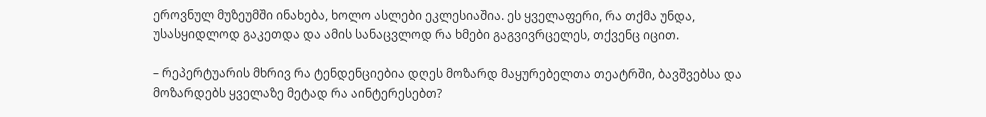ეროვნულ მუზეუმში ინახება, ხოლო ასლები ეკლესიაშია. ეს ყველაფერი, რა თქმა უნდა, უსასყიდლოდ გაკეთდა და ამის სანაცვლოდ რა ხმები გაგვივრცელეს, თქვენც იცით.

– რეპერტუარის მხრივ რა ტენდენციებია დღეს მოზარდ მაყურებელთა თეატრში, ბავშვებსა და მოზარდებს ყველაზე მეტად რა აინტერესებთ?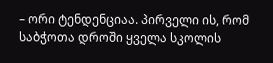– ორი ტენდენციაა. პირველი ის, რომ საბჭოთა დროში ყველა სკოლის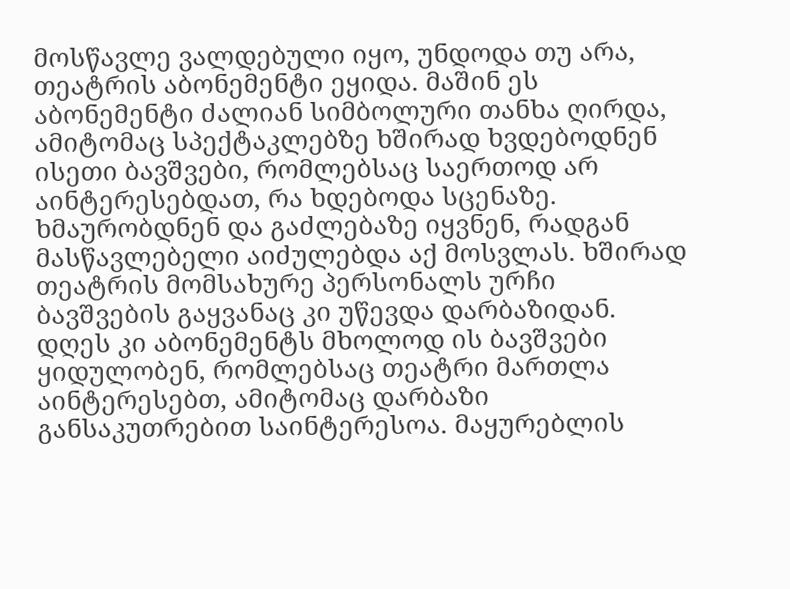მოსწავლე ვალდებული იყო, უნდოდა თუ არა, თეატრის აბონემენტი ეყიდა. მაშინ ეს აბონემენტი ძალიან სიმბოლური თანხა ღირდა, ამიტომაც სპექტაკლებზე ხშირად ხვდებოდნენ ისეთი ბავშვები, რომლებსაც საერთოდ არ აინტერესებდათ, რა ხდებოდა სცენაზე. ხმაურობდნენ და გაძლებაზე იყვნენ, რადგან მასწავლებელი აიძულებდა აქ მოსვლას. ხშირად თეატრის მომსახურე პერსონალს ურჩი ბავშვების გაყვანაც კი უწევდა დარბაზიდან. დღეს კი აბონემენტს მხოლოდ ის ბავშვები ყიდულობენ, რომლებსაც თეატრი მართლა აინტერესებთ, ამიტომაც დარბაზი განსაკუთრებით საინტერესოა. მაყურებლის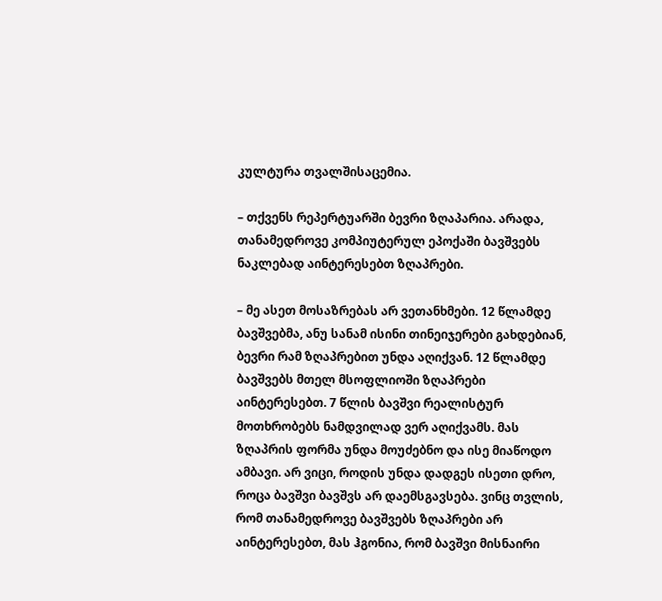კულტურა თვალშისაცემია.

– თქვენს რეპერტუარში ბევრი ზღაპარია. არადა, თანამედროვე კომპიუტერულ ეპოქაში ბავშვებს ნაკლებად აინტერესებთ ზღაპრები.

– მე ასეთ მოსაზრებას არ ვეთანხმები. 12 წლამდე ბავშვებმა, ანუ სანამ ისინი თინეიჯერები გახდებიან, ბევრი რამ ზღაპრებით უნდა აღიქვან. 12 წლამდე ბავშვებს მთელ მსოფლიოში ზღაპრები აინტერესებთ. 7 წლის ბავშვი რეალისტურ მოთხრობებს ნამდვილად ვერ აღიქვამს. მას ზღაპრის ფორმა უნდა მოუძებნო და ისე მიაწოდო ამბავი. არ ვიცი, როდის უნდა დადგეს ისეთი დრო, როცა ბავშვი ბავშვს არ დაემსგავსება. ვინც თვლის, რომ თანამედროვე ბავშვებს ზღაპრები არ აინტერესებთ, მას ჰგონია, რომ ბავშვი მისნაირი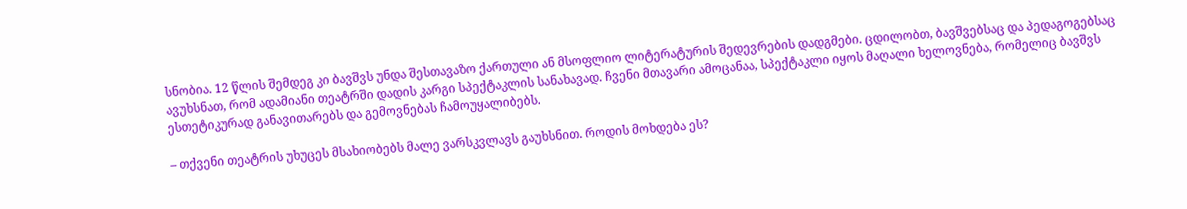სნობია. 12 წლის შემდეგ კი ბავშვს უნდა შესთავაზო ქართული ან მსოფლიო ლიტერატურის შედევრების დადგმები. ცდილობთ, ბავშვებსაც და პედაგოგებსაც ავუხსნათ, რომ ადამიანი თეატრში დადის კარგი სპექტაკლის სანახავად. ჩვენი მთავარი ამოცანაა, სპექტაკლი იყოს მაღალი ხელოვნება, რომელიც ბავშვს ესთეტიკურად განავითარებს და გემოვნებას ჩამოუყალიბებს.

– თქვენი თეატრის უხუცეს მსახიობებს მალე ვარსკვლავს გაუხსნით. როდის მოხდება ეს?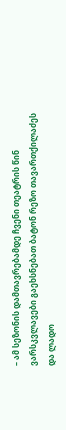– ამ სეზონის დამთავრებამდე ჩვენი თეატრის წინ ვარსკვლავები გაეხსნებათ ბატონ რეზო თავართქილაძეს და ლადო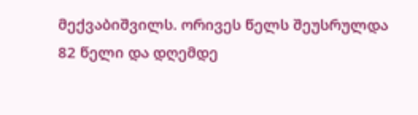მექვაბიშვილს. ორივეს წელს შეუსრულდა 82 წელი და დღემდე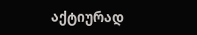აქტიურად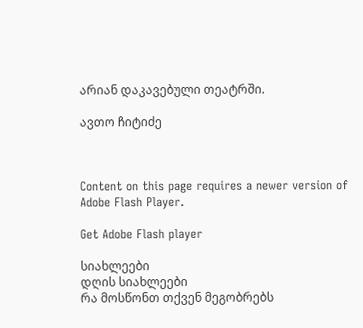არიან დაკავებული თეატრში.

ავთო ჩიტიძე



Content on this page requires a newer version of Adobe Flash Player.

Get Adobe Flash player

სიახლეები
დღის სიახლეები
რა მოსწონთ თქვენ მეგობრებს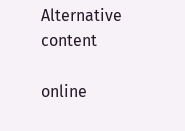Alternative content

online